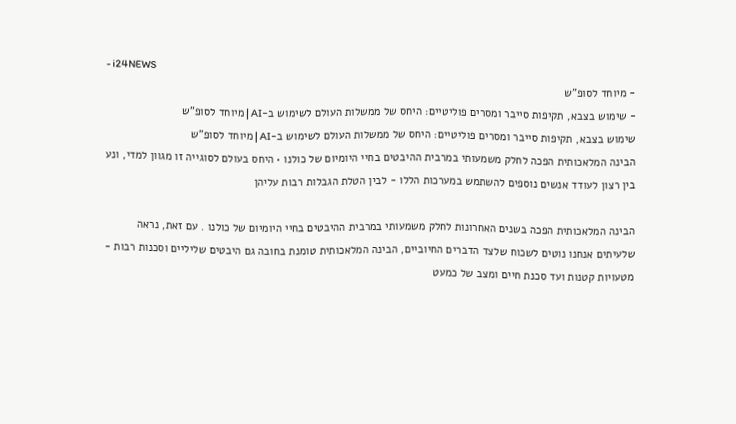- i24NEWS
- מיוחד לסופ"ש
- שימוש בצבא, תקיפות סייבר ומסרים פוליטיים: היחס של ממשלות העולם לשימוש ב-AI | מיוחד לסופ"ש
שימוש בצבא, תקיפות סייבר ומסרים פוליטיים: היחס של ממשלות העולם לשימוש ב-AI | מיוחד לסופ"ש
הבינה המלאכותית הפכה לחלק משמעותי במרבית ההיבטים בחיי היומיום של כולנו • היחס בעולם לסוגייה זו מגוון למדי, ונע בין רצון לעודד אנשים נוספים להשתמש במערכות הללו - לבין הטלת הגבלות רבות עליהן

הבינה המלאכותית הפכה בשנים האחרונות לחלק משמעותי במרבית ההיבטים בחיי היומיום של כולנו . עם זאת, נראה שלעיתים אנחנו נוטים לשכוח שלצד הדברים החיוביים, הבינה המלאכותית טומנת בחובה גם היבטים שליליים וסכנות רבות - מטעויות קטנות ועד סכנת חיים ומצב של כמעט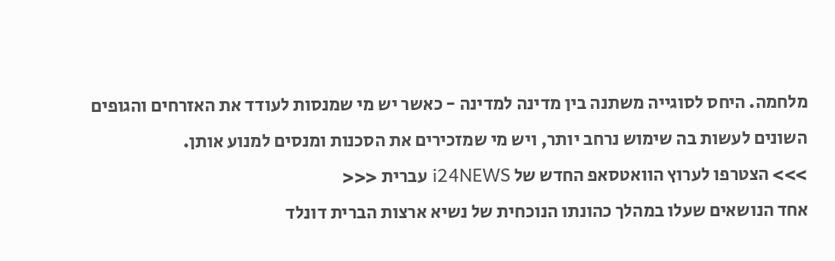מלחמה. היחס לסוגייה משתנה בין מדינה למדינה - כאשר יש מי שמנסות לעודד את האזרחים והגופים השונים לעשות בה שימוש נרחב יותר, ויש מי שמזכירים את הסכנות ומנסים למנוע אותן.
>>> הצטרפו לערוץ הוואטסאפ החדש של i24NEWS עברית <<<
אחד הנושאים שעלו במהלך כהונתו הנוכחית של נשיא ארצות הברית דונלד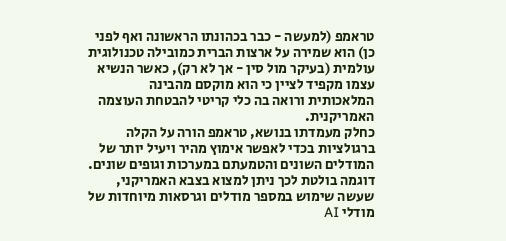טראמפ (למעשה - כבר בכהונתו הראשונה ואף לפני כן) הוא שמירה על ארצות הברית כמובילה טכנולוגית עולמית (בעיקר מול סין - אך לא רק), כאשר הנשיא עצמו מקפיד לציין כי הוא מוקסם מהבינה המלאכותית ורואה בה כלי קריטי להבטחת העוצמה האמריקנית.
כחלק מעמדתו בנושא, טראמפ הורה על הקלה ברגולציות בכדי לאפשר אימוץ מהיר ויעיל יותר של המודלים השונים והטמעתם במערכות וגופים שונים. דוגמה בולטת לכך ניתן למצוא בצבא האמריקני, שעשה שימוש במספר מודלים וגרסאות מיוחדות של מודלי AI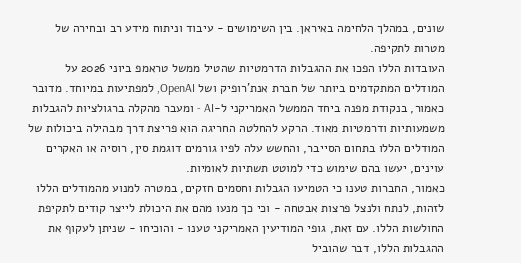שונים, במהלך הלחימה באיראן. בין השימושים - עיבוד וניתוח מידע רב ובחירה של מטרות לתקיפה.
העובדות הללו הפכו את ההגבלות הדרמטיות שהטיל ממשל טראמפ ביוני 2026 על המודלים המתקדמים ביותר של חברת אנת'רופיק ושל OpenAI, למפתיעות במיוחד. מדובר כאמור, בנקודת מפנה ביחד הממשל האמריקני ל-AI - ומעבר מהקלה ברגולציות להגבלות משמעותיות ודרמטיות מאוד. הרקע להחלטה החריגה הוא פריצת דרך מבהילה ביכולות של המודלים הללו בתחום הסייבר, והחשש עלה לפיו גורמים דוגמת סין, רוסיה או האקרים עוינים, יעשו בהם שימוש כדי למוטט תשתיות לאומיות.
כאמור, החברות טענו כי הטמיעו הגבלות וחסמים חזקים, במטרה למנוע מהמודלים הללו לזהות, לנתח ולנצל פרצות אבטחה - וכי כך מנעו מהם את היכולת לייצר קודים לתקיפת החולשות הללו. עם זאת, גופי המודיעין האמריקני טענו - והוכיחו - שניתן לעקוף את ההגבלות הללו, דבר שהוביל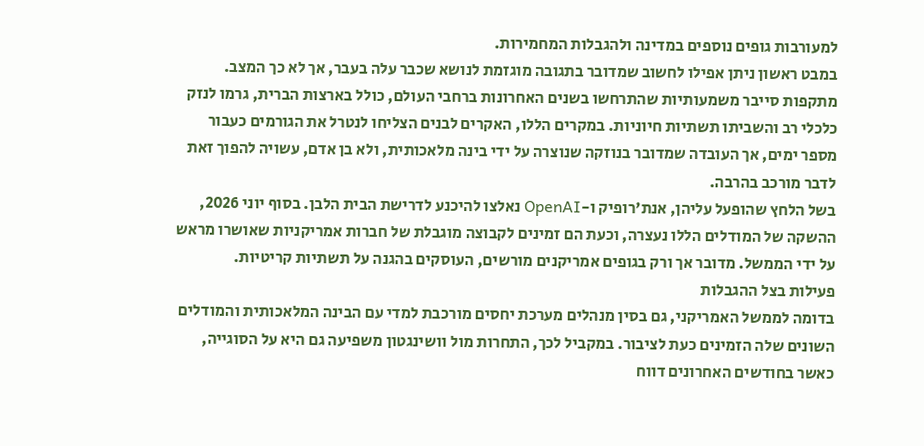למעורבות גופים נוספים במדינה ולהגבלות המחמירות.
במבט ראשון ניתן אפילו לחשוב שמדובר בתגובה מוגזמת לנושא שכבר עלה בעבר, אך לא כך המצב. מתקפות סייבר משמעותיות שהתרחשו בשנים האחרונות ברחבי העולם, כולל בארצות הברית, גרמו לנזק כלכלי רב והשביתו תשתיות חיוניות. במקרים הללו, האקרים לבנים הצליחו לנטרל את הגורמים כעבור מספר ימים, אך העובדה שמדובר בנוזקה שנוצרה על ידי בינה מלאכותית, ולא בן אדם, עשויה להפוך זאת לדבר מורכב בהרבה.
בשל הלחץ שהופעל עליהן, אנת'רופיק ו-OpenAI נאלצו להיכנע לדרישת הבית הלבן. בסוף יוני 2026, ההשקה של המודלים הללו נעצרה, וכעת הם זמינים לקבוצה מוגבלת של חברות אמריקניות שאושרו מראש על ידי הממשל. מדובר אך ורק בגופים אמריקנים מורשים, העוסקים בהגנה על תשתיות קריטיות.
פעילות בצל ההגבלות
בדומה לממשל האמריקני, גם בסין מנהלים מערכת יחסים מורכבת למדי עם הבינה המלאכותית והמודלים השונים שלה הזמינים כעת לציבור. במקביל לכך, התחרות מול וושינגטון משפיעה גם היא על הסוגייה, כאשר בחודשים האחרונים דווח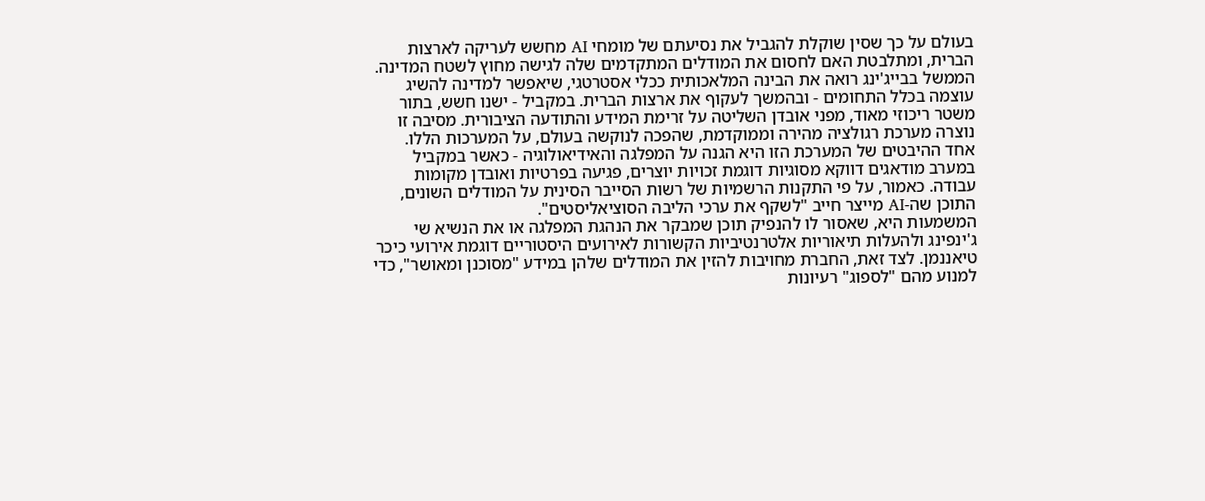בעולם על כך שסין שוקלת להגביל את נסיעתם של מומחי AI מחשש לעריקה לארצות הברית, ומתלבטת האם לחסום את המודלים המתקדמים שלה לגישה מחוץ לשטח המדינה.
הממשל בבייג'ינג רואה את הבינה המלאכותית ככלי אסטרטגי, שיאפשר למדינה להשיג עוצמה בכלל התחומים - ובהמשך לעקוף את ארצות הברית. במקביל - ישנו חשש, בתור משטר ריכוזי מאוד, מפני אובדן השליטה על זרימת המידע והתודעה הציבורית. מסיבה זו נוצרה מערכת רגולציה מהירה וממוקדמת, שהפכה לנוקשה בעולם, על המערכות הללו.
אחד ההיבטים של המערכת הזו היא הגנה על המפלגה והאידיאולוגיה - כאשר במקביל במערב מודאגים דווקא מסוגיות דוגמת זכויות יוצרים, פגיעה בפרטיות ואובדן מקומות עבודה. כאמור, על פי התקנות הרשמיות של רשות הסייבר הסינית על המודלים השונים, התוכן שה-AI מייצר חייב "לשקף את ערכי הליבה הסוציאליסטים".
המשמעות היא, שאסור לו להנפיק תוכן שמבקר את הנהגת המפלגה או את הנשיא שי ג'ינפינג ולהעלות תיאוריות אלטרנטיביות הקשורות לאירועים היסטוריים דוגמת אירועי כיכר טיאננמן. לצד זאת, החברת מחויבות להזין את המודלים שלהן במידע "מסוכנן ומאושר", כדי למנוע מהם "לספוג" רעיונות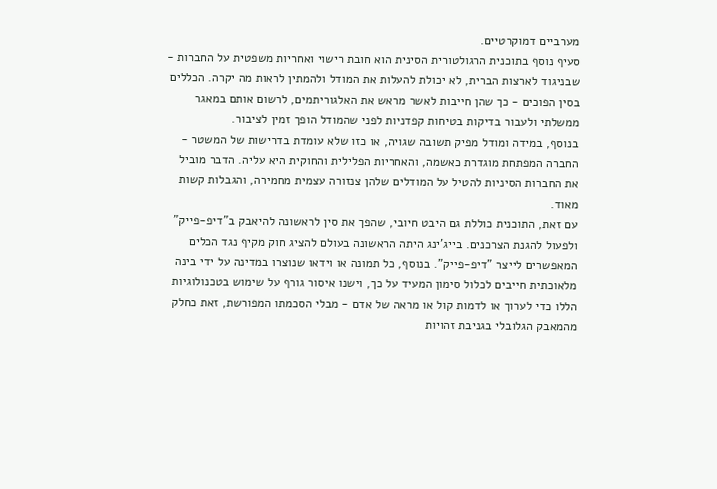מערביים דמוקרטיים.
סעיף נוסף בתוכנית הרגולטורית הסינית הוא חובת רישוי ואחריות משפטית על החברות - שבניגוד לארצות הברית, לא יכולת להעלות את המודל ולהמתין לראות מה יקרה. הכללים בסין הפוכים - כך שהן חייבות לאשר מראש את האלגוריתמים, לרשום אותם במאגר ממשלתי ולעבור בדיקות בטיחות קפדניות לפני שהמודל הופך זמין לציבור.
בנוסף, במידה ומודל מפיק תשובה שגויה, או כזו שלא עומדת בדרישות של המשטר - החברה המפתחת מוגדרת כאשמה, והאחריות הפלילית והחוקית היא עליה. הדבר מוביל את החברות הסיניות להטיל על המודלים שלהן צנזורה עצמית מחמירה, והגבלות קשות מאוד.
עם זאת, התוכנית כוללת גם היבט חיובי, שהפך את סין לראשונה להיאבק ב"דיפ-פייק" ולפעול להגנת הצרכנים. בייג'ינג היתה הראשונה בעולם להציג חוק מקיף נגד הכלים המאפשרים לייצר "דיפ-פייק". בנוסף, כל תמונה או וידאו שנוצרו במדינה על ידי בינה מלאוכתית חייבים לכלול סימון המעיד על כך, וישנו איסור גורף על שימוש בטכנולוגיות הללו כדי לערוך או לדמות קול או מראה של אדם - מבלי הסכמתו המפורשת, זאת כחלק מהמאבק הגלובלי בגניבת זהויות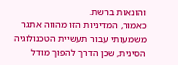והונאות ברשת.
כאמור, המדיניות הזו מהווה אתגר משמעותי עבור תעשיית הטכנולוגיה הסינית, שכן הדרך להפוך מודל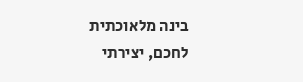בינה מלאוכתית לחכם, יצירתי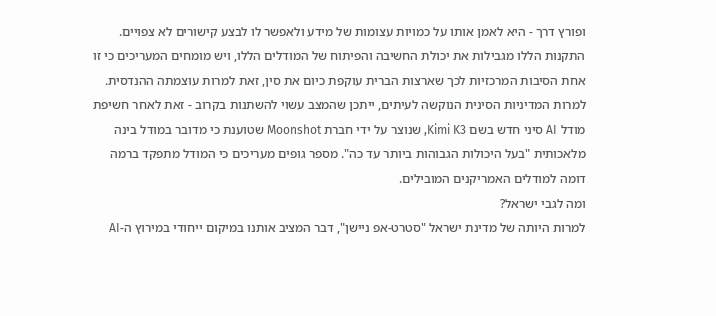ופורץ דרך - היא לאמן אותו על כמויות עצומות של מידע ולאפשר לו לבצע קישורים לא צפויים. התקנות הללו מגבילות את יכולת החשיבה והפיתוח של המודלים הללו, ויש מומחים המעריכים כי זו אחת הסיבות המרכזיות לכך שארצות הברית עוקפת כיום את סין, זאת למרות עוצמתה ההנדסית.
למרות המדיניות הסינית הנוקשה לעיתים, ייתכן שהמצב עשוי להשתנות בקרוב - זאת לאחר חשיפת מודל AI סיני חדש בשם Kimi K3, שנוצר על ידי חברת Moonshot שטוענת כי מדובר במודל בינה מלאכותית "בעל היכולות הגבוהות ביותר עד כה". מספר גופים מעריכים כי המודל מתפקד ברמה דומה למודלים האמריקנים המובילים.
ומה לגבי ישראל?
למרות היותה של מדינת ישראל "סטרט-אפ ניישן", דבר המציב אותנו במיקום ייחודי במירוץ ה-AI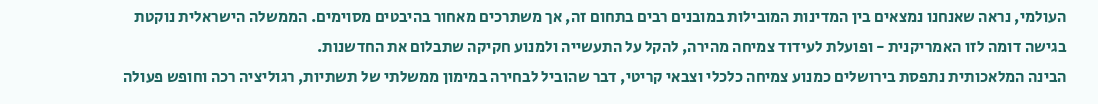העולמי, נראה שאנחנו נמצאים בין המדינות המובילות במובנים רבים בתחום זה, אך משתרכים מאחור בהיבטים מסוימים. הממשלה הישראלית נוקטת בגישה דומה לזו האמריקנית - ופועלת לעידוד צמיחה מהירה, להקל על התעשייה ולמנוע חקיקה שתבלום את החדשנות.
הבינה המלאכותית נתפסת בירושלים כמנוע צמיחה כלכלי וצבאי קריטי, דבר שהוביל לבחירה במימון ממשלתי של תשתיות, רגוליציה רכה וחופש פעולה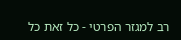רב למגזר הפרטי - כל זאת כל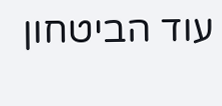עוד הביטחון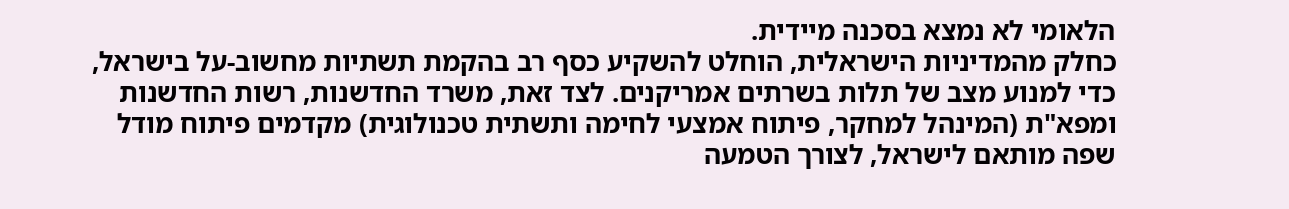הלאומי לא נמצא בסכנה מיידית.
כחלק מהמדיניות הישראלית, הוחלט להשקיע כסף רב בהקמת תשתיות מחשוב-על בישראל, כדי למנוע מצב של תלות בשרתים אמריקנים. לצד זאת, משרד החדשנות, רשות החדשנות ומפא"ת (המינהל למחקר, פיתוח אמצעי לחימה ותשתית טכנולוגית) מקדמים פיתוח מודל שפה מותאם לישראל, לצורך הטמעה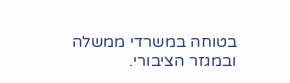בטוחה במשרדי ממשלה ובמגזר הציבורי.